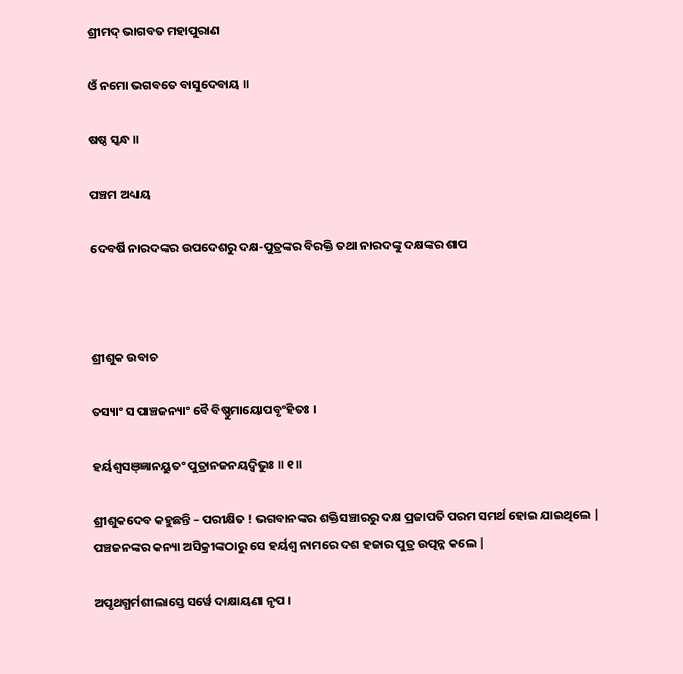ଶ୍ରୀମଦ୍ ଭାଗବତ ମହାପୁରାଣ

ଓଁ ନମୋ ଭଗବତେ ବାସୁଦେବାୟ ॥

ଷଷ୍ଠ ସ୍କନ୍ଧ ॥

ପଞ୍ଚମ ଅଧ୍ୟାୟ

ଦେବର୍ଷି ନାରଦଙ୍କର ଉପଦେଶରୁ ଦକ୍ଷ-ପୁତ୍ରଙ୍କର ବିରକ୍ତି ତଥା ନାରଦଙ୍କୁ ଦକ୍ଷଙ୍କର ଶାପ



ଶ୍ରୀଶୁକ ଉବାଚ

ତସ୍ୟାଂ ସ ପାଞ୍ଚଜନ୍ୟାଂ ବୈ ବିଷ୍ଣୁମାୟୋପବୃଂହିତଃ ।

ହର୍ୟଶ୍ୱସଞ୍ଜ୍ଞାନୟୁତଂ ପୁତ୍ରାନଜନୟଦ୍ୱିଭୁଃ ॥ ୧॥

ଶ୍ରୀଶୁକଦେବ କହୁଛନ୍ତି – ପରୀକ୍ଷିତ ! ଭଗବାନଙ୍କର ଶକ୍ତିସଞ୍ଚାରରୁ ଦକ୍ଷ ପ୍ରଜାପତି ପରମ ସମର୍ଥ ହୋଇ ଯାଇଥିଲେ | ପଞ୍ଚଜନଙ୍କର କନ୍ୟା ଅସିକ୍ରୀଙ୍କଠାରୁ ସେ ହର୍ୟଶ୍ବ ନାମରେ ଦଶ ହଜାର ପୁତ୍ର ଉତ୍ପନ୍ନ କଲେ |

ଅପୃଥଗ୍ଧର୍ମଶୀଲାସ୍ତେ ସର୍ୱେ ଦାକ୍ଷାୟଣା ନୃପ ।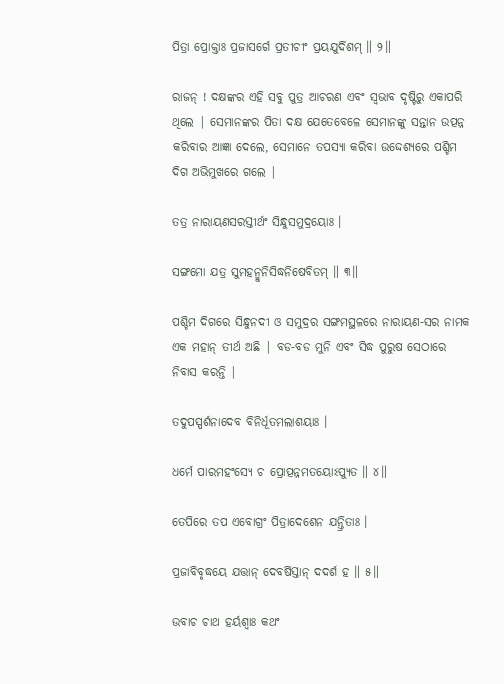ପିତ୍ରା ପ୍ରୋକ୍ତାଃ ପ୍ରଜାସର୍ଗେ ପ୍ରତୀଚୀଂ ପ୍ରୟଯୁର୍ଦିଶମ୍ ॥ ୨॥

ରାଜନ୍ ! ଦକ୍ଷଙ୍କର ଏହି ସବୁ ପୁତ୍ର ଆଚରଣ ଏବଂ ସ୍ବଭାବ ଦୃଷ୍ଟିରୁ ଏକାପରି ଥିଲେ | ସେମାନଙ୍କର ପିତା ଦକ୍ଷ ଯେତେବେଳେ ସେମାନଙ୍କୁ ସନ୍ତାନ ଉତ୍ପନ୍ନ କରିବାର ଆଜ୍ଞା ଦେଲେ, ସେମାନେ ତପସ୍ୟା କରିବା ଉଦ୍ଦେଶ୍ୟରେ ପଶ୍ଚିମ ଦିଗ ଅଭିମୁଖରେ ଗଲେ |

ତତ୍ର ନାରାୟଣସରସ୍ତୀର୍ଥଂ ସିନ୍ଧୁସମୁଦ୍ରୟୋଃ ।

ସଙ୍ଗମୋ ଯତ୍ର ସୁମହନ୍ମୁନିସିଦ୍ଧନିଷେବିତମ୍ ॥ ୩॥

ପଶ୍ଚିମ ଦିଗରେ ସିନ୍ଧୁନଦୀ ଓ ସମୁଦ୍ରର ସଙ୍ଗମସ୍ଥଳରେ ନାରାୟଣ-ସର ନାମକ ଏକ ମହାନ୍ ତୀର୍ଥ ଅଛି | ବଡ-ବଡ ମୁନି ଏବଂ ସିଦ୍ଧ ପୁରୁଷ ସେଠାରେ ନିବାସ କରନ୍ତି |

ତଦୁପସ୍ପର୍ଶନାଦେବ ବିନିର୍ଧୂତମଲାଶୟାଃ ।

ଧର୍ମେ ପାରମହଂସ୍ୟେ ଚ ପ୍ରୋତ୍ପନ୍ନମତୟୋଽପ୍ୟୁତ ॥ ୪॥

ତେପିରେ ତପ ଏବୋଗ୍ରଂ ପିତ୍ରାଦେଶେନ ଯନ୍ତ୍ରିତାଃ ।

ପ୍ରଜାବିବୃଦ୍ଧୟେ ଯତ୍ତାନ୍ ଦେବର୍ଷିସ୍ତାନ୍ ଦଦର୍ଶ ହ ॥ ୫॥

ଉବାଚ ଚାଥ ହର୍ୟଶ୍ୱାଃ କଥଂ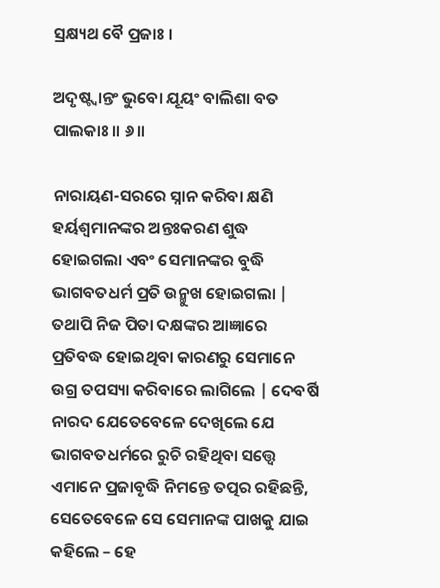ସ୍ରକ୍ଷ୍ୟଥ ବୈ ପ୍ରଜାଃ ।

ଅଦୃଷ୍ଟ୍ୱାନ୍ତଂ ଭୁବୋ ଯୂୟଂ ବାଲିଶା ବତ ପାଲକାଃ ॥ ୬॥

ନାରାୟଣ-ସରରେ ସ୍ନାନ କରିବା କ୍ଷଣି ହର୍ୟଶ୍ବମାନଙ୍କର ଅନ୍ତଃକରଣ ଶୁଦ୍ଧ ହୋଇଗଲା ଏବଂ ସେମାନଙ୍କର ବୁଦ୍ଧି ଭାଗବତଧର୍ମ ପ୍ରତି ଉନ୍ମୁଖ ହୋଇଗଲା | ତଥାପି ନିଜ ପିତା ଦକ୍ଷଙ୍କର ଆଜ୍ଞାରେ ପ୍ରତିବଦ୍ଧ ହୋଇଥିବା କାରଣରୁ ସେମାନେ ଉଗ୍ର ତପସ୍ୟା କରିବାରେ ଲାଗିଲେ | ଦେବର୍ଷି ନାରଦ ଯେତେବେଳେ ଦେଖିଲେ ଯେ ଭାଗବତଧର୍ମରେ ରୁଚି ରହିଥିବା ସତ୍ତ୍ବେ ଏମାନେ ପ୍ରଜାବୃଦ୍ଧି ନିମନ୍ତେ ତତ୍ପର ରହିଛନ୍ତି, ସେତେବେଳେ ସେ ସେମାନଙ୍କ ପାଖକୁ ଯାଇ କହିଲେ – ହେ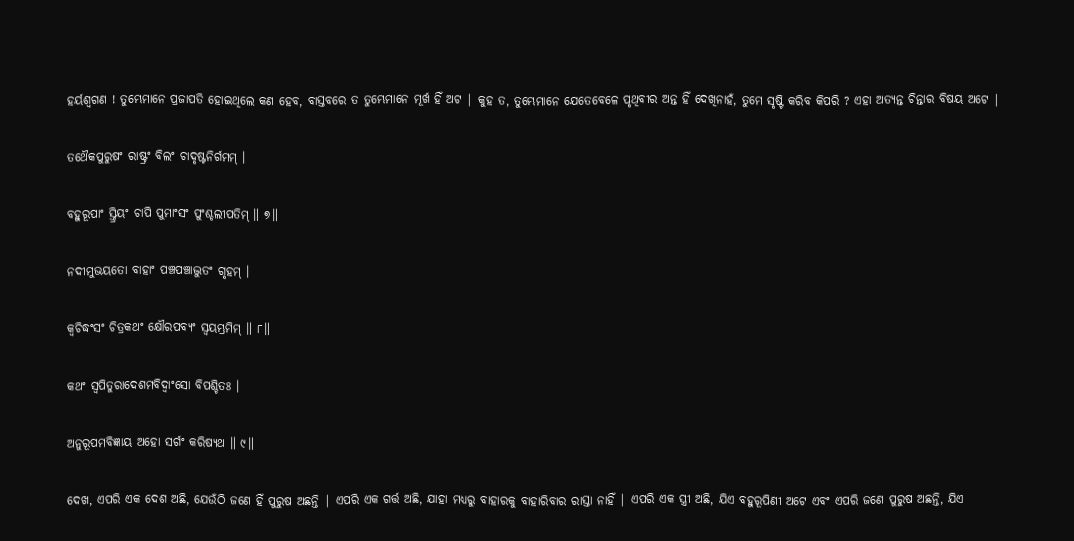ହର୍ୟଶ୍ବଗଣ ! ତୁମ୍ଭେମାନେ ପ୍ରଜାପତି ହୋଇଥିଲେ କଣ ହେବ, ବାସ୍ତବରେ ତ ତୁମ୍ଭେମାନେ ମୂର୍ଖ ହିଁ ଅଟ | କୁହ ତ, ତୁମ୍ଭେମାନେ ଯେତେବେଳେ ପୃଥିବୀର ଅନ୍ତ ହିଁ ଦେଖିନାହଁ, ତୁମେ ସୃଷ୍ଟି କରିବ କିପରି ? ଏହା ଅତ୍ୟନ୍ତ ଚିନ୍ତାର ବିଷୟ ଅଟେ |

ତଥୈକପୁରୁଷଂ ରାଷ୍ଟ୍ରଂ ବିଲଂ ଚାଦୃଷ୍ଟନିର୍ଗମମ୍ ।

ବହୁରୂପାଂ ସ୍ତ୍ରିୟଂ ଚାପି ପୁମାଂସଂ ପୁଂଶ୍ଚଲୀପତିମ୍ ॥ ୭॥

ନଦୀମୁଭୟତୋ ବାହାଂ ପଞ୍ଚପଞ୍ଚାଦ୍ଭୁତଂ ଗୃହମ୍ ।

କ୍ୱଚିଦ୍ଧଂସଂ ଚିତ୍ରକଥଂ କ୍ଷୌରପବ୍ୟଂ ସ୍ୱୟମ୍ଭ୍ରମିମ୍ ॥ ୮॥

କଥଂ ସ୍ୱପିତୁରାଦେଶମବିଦ୍ୱାଂସୋ ବିପଶ୍ଚିତଃ ।

ଅନୁରୂପମବିଜ୍ଞାୟ ଅହୋ ସର୍ଗଂ କରିଷ୍ୟଥ ॥ ୯॥

ଦେଖ, ଏପରି ଏକ ଦେଶ ଅଛି, ଯେଉଁଠି ଜଣେ ହିଁ ପୁରୁଷ ଅଛନ୍ତି | ଏପରି ଏକ ଗର୍ତ୍ତ ଅଛି, ଯାହା ମଧ୍ୟରୁ ବାହାରକୁ ବାହାରିବାର ରାସ୍ତା ନାହିଁ | ଏପରି ଏକ ସ୍ତ୍ରୀ ଅଛି, ଯିଏ ବହୁରୂପିଣୀ ଅଟେ ଏବଂ ଏପରି ଜଣେ ପୁରୁଷ ଅଛନ୍ତି, ଯିଏ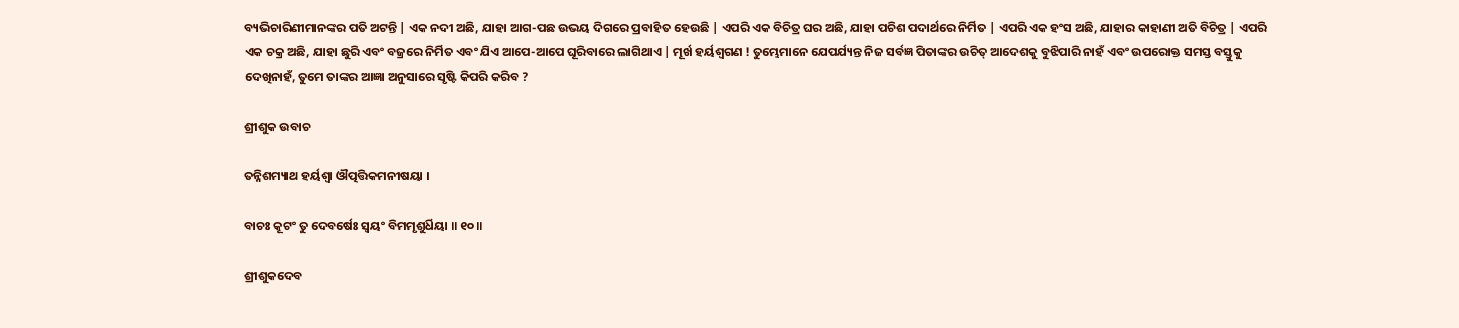ବ୍ୟଭିଚାରିଣୀମାନଙ୍କର ପତି ଅଟନ୍ତି | ଏକ ନଦୀ ଅଛି, ଯାହା ଆଗ-ପଛ ଉଭୟ ଦିଗରେ ପ୍ରବାହିତ ହେଉଛି | ଏପରି ଏକ ବିଚିତ୍ର ଘର ଅଛି, ଯାହା ପଚିଶ ପଦାର୍ଥରେ ନିର୍ମିତ | ଏପରି ଏକ ହଂସ ଅଛି, ଯାହାର କାହାଣୀ ଅତି ବିଚିତ୍ର | ଏପରି ଏକ ଚକ୍ର ଅଛି, ଯାହା ଛୁରି ଏବଂ ବଜ୍ରରେ ନିର୍ମିତ ଏବଂ ଯିଏ ଆପେ-ଆପେ ଘୂରିବାରେ ଲାଗିଥାଏ | ମୂର୍ଖ ହର୍ୟଶ୍ବଗଣ ! ତୁମ୍ଭେମାନେ ଯେପର୍ଯ୍ୟନ୍ତ ନିଜ ସର୍ବଜ୍ଞ ପିତାଙ୍କର ଉଚିତ୍ ଆଦେଶକୁ ବୁଝିପାରି ନାହଁ ଏବଂ ଉପରୋକ୍ତ ସମସ୍ତ ବସ୍ତୁକୁ ଦେଖିନାହଁ, ତୁମେ ତାଙ୍କର ଆଜ୍ଞା ଅନୁସାରେ ସୃଷ୍ଟି କିପରି କରିବ ?

ଶ୍ରୀଶୁକ ଉବାଚ

ତନ୍ନିଶମ୍ୟାଥ ହର୍ୟଶ୍ୱା ଔତ୍ପତ୍ତିକମନୀଷୟା ।

ବାଚଃ କୂଟଂ ତୁ ଦେବର୍ଷେଃ ସ୍ୱୟଂ ବିମମୃଶୁର୍ଧିୟା ॥ ୧୦॥

ଶ୍ରୀଶୁକଦେବ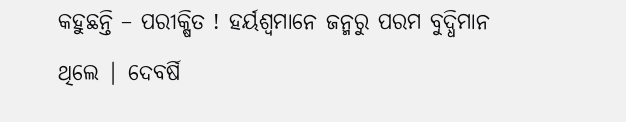କହୁଛନ୍ତି – ପରୀକ୍ଷିତ ! ହର୍ୟଶ୍ବମାନେ ଜନ୍ମରୁ ପରମ ବୁଦ୍ଧିମାନ ଥିଲେ | ଦେବର୍ଷି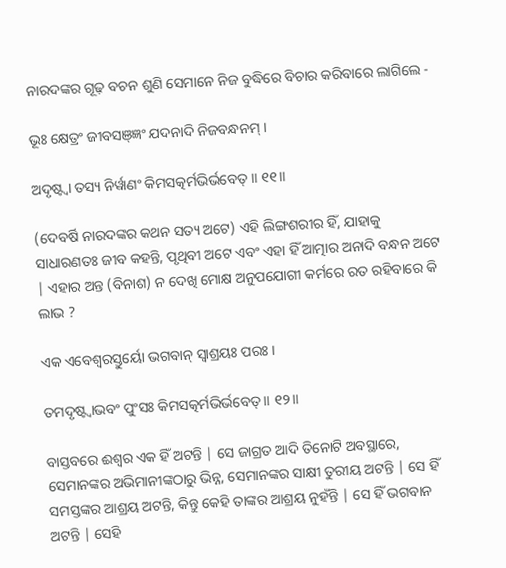ନାରଦଙ୍କର ଗୂଢ଼ ବଚନ ଶୁଣି ସେମାନେ ନିଜ ବୁଦ୍ଧିରେ ବିଚାର କରିବାରେ ଲାଗିଲେ -

ଭୂଃ କ୍ଷେତ୍ରଂ ଜୀବସଞ୍ଜ୍ଞଂ ଯଦନାଦି ନିଜବନ୍ଧନମ୍ ।

ଅଦୃଷ୍ଟ୍ୱା ତସ୍ୟ ନିର୍ୱାଣଂ କିମସତ୍କର୍ମଭିର୍ଭବେତ୍ ॥ ୧୧॥

(ଦେବର୍ଷି ନାରଦଙ୍କର କଥନ ସତ୍ୟ ଅଟେ) ଏହି ଲିଙ୍ଗଶରୀର ହିଁ, ଯାହାକୁ ସାଧାରଣତଃ ଜୀବ କହନ୍ତି, ପୃଥିବୀ ଅଟେ ଏବଂ ଏହା ହିଁ ଆତ୍ମାର ଅନାଦି ବନ୍ଧନ ଅଟେ | ଏହାର ଅନ୍ତ (ବିନାଶ) ନ ଦେଖି ମୋକ୍ଷ ଅନୁପଯୋଗୀ କର୍ମରେ ରତ ରହିବାରେ କି ଲାଭ ?

ଏକ ଏବେଶ୍ୱରସ୍ତୁର୍ୟୋ ଭଗବାନ୍ ସ୍ୱାଶ୍ରୟଃ ପରଃ ।

ତମଦୃଷ୍ଟ୍ୱାଭବଂ ପୁଂସଃ କିମସତ୍କର୍ମଭିର୍ଭବେତ୍ ॥ ୧୨॥

ବାସ୍ତବରେ ଈଶ୍ବର ଏକ ହିଁ ଅଟନ୍ତି | ସେ ଜାଗ୍ରତ ଆଦି ତିନୋଟି ଅବସ୍ଥାରେ, ସେମାନଙ୍କର ଅଭିମାନୀଙ୍କଠାରୁ ଭିନ୍ନ, ସେମାନଙ୍କର ସାକ୍ଷୀ ତୁରୀୟ ଅଟନ୍ତି | ସେ ହିଁ ସମସ୍ତଙ୍କର ଆଶ୍ରୟ ଅଟନ୍ତି, କିନ୍ତୁ କେହି ତାଙ୍କର ଆଶ୍ରୟ ନୁହଁନ୍ତି | ସେ ହିଁ ଭଗବାନ ଅଟନ୍ତି | ସେହି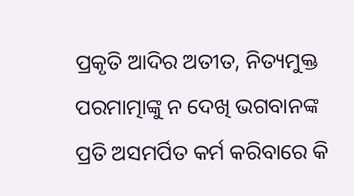ପ୍ରକୃତି ଆଦିର ଅତୀତ, ନିତ୍ୟମୁକ୍ତ ପରମାତ୍ମାଙ୍କୁ ନ ଦେଖି ଭଗବାନଙ୍କ ପ୍ରତି ଅସମର୍ପିତ କର୍ମ କରିବାରେ କି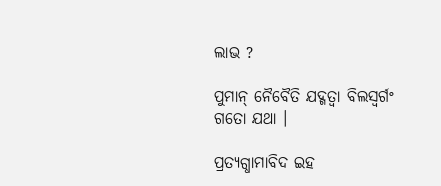ଲାଭ ?

ପୁମାନ୍ ନୈବୈତି ଯଦ୍ଗତ୍ୱା ବିଲସ୍ୱର୍ଗଂ ଗତୋ ଯଥା ।

ପ୍ରତ୍ୟଗ୍ଧାମାବିଦ ଇହ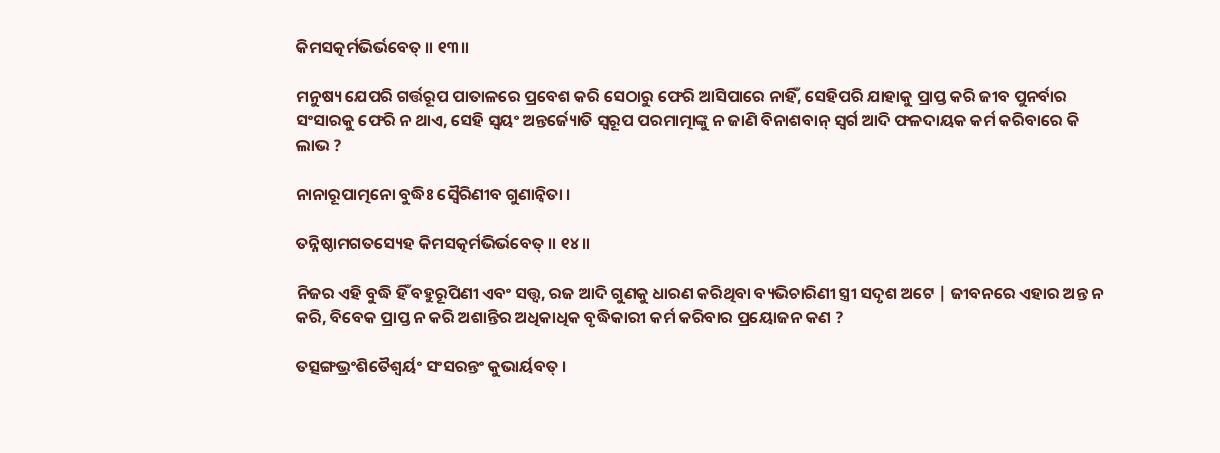କିମସତ୍କର୍ମଭିର୍ଭବେତ୍ ॥ ୧୩॥

ମନୁଷ୍ୟ ଯେପରି ଗର୍ତ୍ତରୂପ ପାତାଳରେ ପ୍ରବେଶ କରି ସେଠାରୁ ଫେରି ଆସିପାରେ ନାହିଁ, ସେହିପରି ଯାହାକୁ ପ୍ରାପ୍ତ କରି ଜୀବ ପୁନର୍ବାର ସଂସାରକୁ ଫେରି ନ ଥାଏ, ସେହି ସ୍ବୟଂ ଅନ୍ତର୍ଜ୍ୟୋତି ସ୍ବରୂପ ପରମାତ୍ମାଙ୍କୁ ନ ଜାଣି ବିନାଶବାନ୍ ସ୍ବର୍ଗ ଆଦି ଫଳଦାୟକ କର୍ମ କରିବାରେ କି ଲାଭ ?

ନାନାରୂପାତ୍ମନୋ ବୁଦ୍ଧିଃ ସ୍ୱୈରିଣୀବ ଗୁଣାନ୍ୱିତା ।

ତନ୍ନିଷ୍ଠାମଗତସ୍ୟେହ କିମସତ୍କର୍ମଭିର୍ଭବେତ୍ ॥ ୧୪॥

ନିଜର ଏହି ବୁଦ୍ଧି ହିଁ ବହୁରୂପିଣୀ ଏବଂ ସତ୍ତ୍ବ, ରଜ ଆଦି ଗୁଣକୁ ଧାରଣ କରିଥିବା ବ୍ୟଭିଚାରିଣୀ ସ୍ତ୍ରୀ ସଦୃଶ ଅଟେ | ଜୀବନରେ ଏହାର ଅନ୍ତ ନ କରି, ବିବେକ ପ୍ରାପ୍ତ ନ କରି ଅଶାନ୍ତିର ଅଧିକାଧିକ ବୃଦ୍ଧିକାରୀ କର୍ମ କରିବାର ପ୍ରୟୋଜନ କଣ ?

ତତ୍ସଙ୍ଗଭ୍ରଂଶିତୈଶ୍ୱର୍ୟଂ ସଂସରନ୍ତଂ କୁଭାର୍ୟବତ୍ ।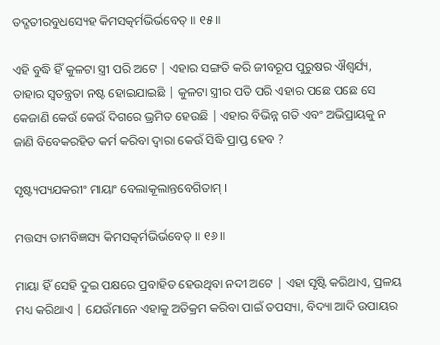ତଦ୍ଗତୀରବୁଧସ୍ୟେହ କିମସତ୍କର୍ମଭିର୍ଭବେତ୍ ॥ ୧୫॥

ଏହି ବୁଦ୍ଧି ହିଁ କୁଳଟା ସ୍ତ୍ରୀ ପରି ଅଟେ | ଏହାର ସଙ୍ଗତି କରି ଜୀବରୂପ ପୁରୁଷର ଐଶ୍ବର୍ଯ୍ୟ, ତାହାର ସ୍ବତନ୍ତ୍ରତା ନଷ୍ଟ ହୋଇଯାଇଛି | କୁଳଟା ସ୍ତ୍ରୀର ପତି ପରି ଏହାର ପଛେ ପଛେ ସେ କେଜାଣି କେଉଁ କେଉଁ ଦିଗରେ ଭ୍ରମିତ ହେଉଛି | ଏହାର ବିଭିନ୍ନ ଗତି ଏବଂ ଅଭିପ୍ରାୟକୁ ନ ଜାଣି ବିବେକରହିତ କର୍ମ କରିବା ଦ୍ବାରା କେଉଁ ସିଦ୍ଧି ପ୍ରାପ୍ତ ହେବ ?

ସୃଷ୍ଟ୍ୟପ୍ୟଯକରୀଂ ମାୟାଂ ବେଲାକୂଲାନ୍ତବେଗିତାମ୍ ।

ମତ୍ତସ୍ୟ ତାମବିଜ୍ଞସ୍ୟ କିମସତ୍କର୍ମଭିର୍ଭବେତ୍ ॥ ୧୬॥

ମାୟା ହିଁ ସେହି ଦୁଇ ପକ୍ଷରେ ପ୍ରବାହିତ ହେଉଥିବା ନଦୀ ଅଟେ | ଏହା ସୃଷ୍ଟି କରିଥାଏ, ପ୍ରଳୟ ମଧ୍ୟ କରିଥାଏ | ଯେଉଁମାନେ ଏହାକୁ ଅତିକ୍ରମ କରିବା ପାଇଁ ତପସ୍ୟା, ବିଦ୍ୟା ଆଦି ଉପାୟର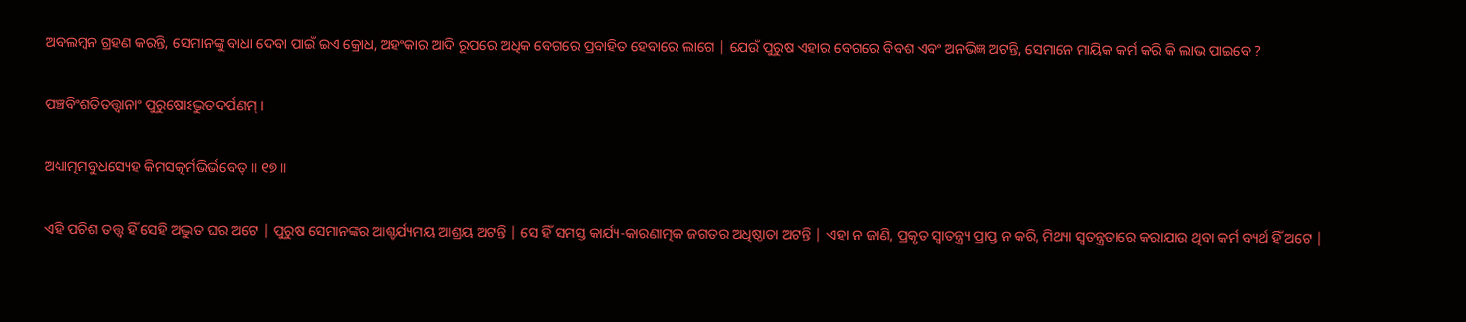ଅବଲମ୍ବନ ଗ୍ରହଣ କରନ୍ତି, ସେମାନଙ୍କୁ ବାଧା ଦେବା ପାଇଁ ଇଏ କ୍ରୋଧ, ଅହଂକାର ଆଦି ରୂପରେ ଅଧିକ ବେଗରେ ପ୍ରବାହିତ ହେବାରେ ଲାଗେ | ଯେଉଁ ପୁରୁଷ ଏହାର ବେଗରେ ବିବଶ ଏବଂ ଅନଭିଜ୍ଞ ଅଟନ୍ତି, ସେମାନେ ମାୟିକ କର୍ମ କରି କି ଲାଭ ପାଇବେ ?

ପଞ୍ଚବିଂଶତିତତ୍ତ୍ୱାନାଂ ପୁରୁଷୋଽଦ୍ଭୁତଦର୍ପଣମ୍ ।

ଅଧ୍ୟାତ୍ମମବୁଧସ୍ୟେହ କିମସତ୍କର୍ମଭିର୍ଭବେତ୍ ॥ ୧୭॥

ଏହି ପଚିଶ ତତ୍ତ୍ବ ହିଁ ସେହି ଅଦ୍ଭୁତ ଘର ଅଟେ | ପୁରୁଷ ସେମାନଙ୍କର ଆଶ୍ଚର୍ଯ୍ୟମୟ ଆଶ୍ରୟ ଅଟନ୍ତି | ସେ ହିଁ ସମସ୍ତ କାର୍ଯ୍ୟ-କାରଣାତ୍ମକ ଜଗତର ଅଧିଷ୍ଠାତା ଅଟନ୍ତି | ଏହା ନ ଜାଣି, ପ୍ରକୃତ ସ୍ବାତନ୍ତ୍ର୍ୟ ପ୍ରାପ୍ତ ନ କରି, ମିଥ୍ୟା ସ୍ବତନ୍ତ୍ରତାରେ କରାଯାଉ ଥିବା କର୍ମ ବ୍ୟର୍ଥ ହିଁ ଅଟେ |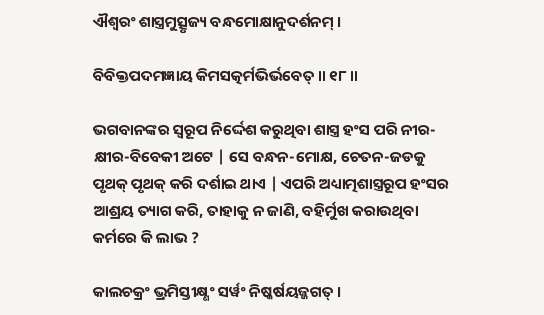ଐଶ୍ୱରଂ ଶାସ୍ତ୍ରମୁତ୍ସୃଜ୍ୟ ବନ୍ଧମୋକ୍ଷାନୁଦର୍ଶନମ୍ ।

ବିବିକ୍ତପଦମଜ୍ଞାୟ କିମସତ୍କର୍ମଭିର୍ଭବେତ୍ ॥ ୧୮॥

ଭଗବାନଙ୍କର ସ୍ବରୂପ ନିର୍ଦ୍ଦେଶ କରୁଥିବା ଶାସ୍ତ୍ର ହଂସ ପରି ନୀର-କ୍ଷୀର-ବିବେକୀ ଅଟେ | ସେ ବନ୍ଧନ-ମୋକ୍ଷ, ଚେତନ-ଜଡକୁ ପୃଥକ୍ ପୃଥକ୍ କରି ଦର୍ଶାଇ ଥାଏ | ଏପରି ଅଧ୍ୟାତ୍ମଶାସ୍ତ୍ରରୂପ ହଂସର ଆଶ୍ରୟ ତ୍ୟାଗ କରି, ତାହାକୁ ନ ଜାଣି, ବହିର୍ମୁଖ କରାଉଥିବା କର୍ମରେ କି ଲାଭ ?

କାଲଚକ୍ରଂ ଭ୍ରମିସ୍ତୀକ୍ଷ୍ଣଂ ସର୍ୱଂ ନିଷ୍କର୍ଷୟଜ୍ଜଗତ୍ ।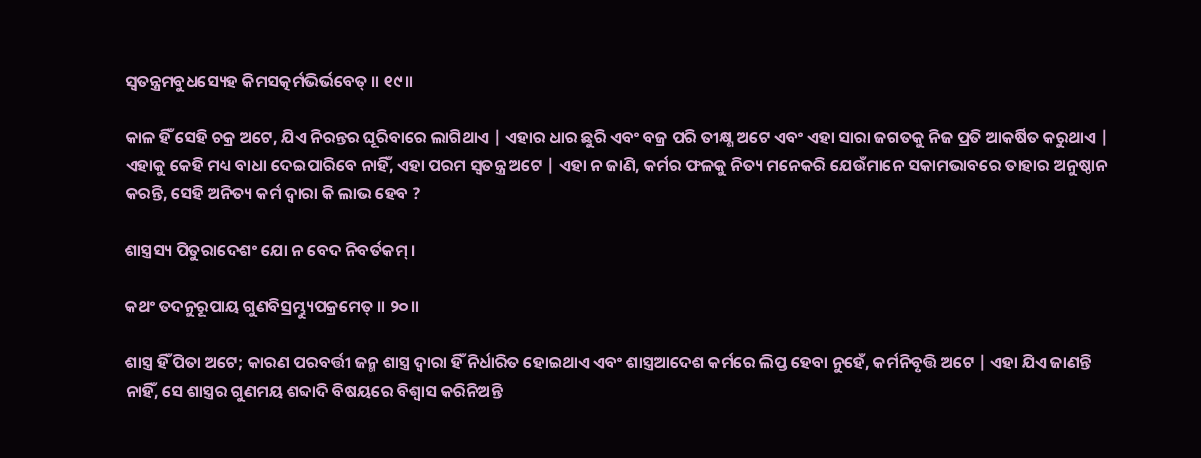ସ୍ୱତନ୍ତ୍ରମବୁଧସ୍ୟେହ କିମସତ୍କର୍ମଭିର୍ଭବେତ୍ ॥ ୧୯॥

କାଳ ହିଁ ସେହି ଚକ୍ର ଅଟେ, ଯିଏ ନିରନ୍ତର ଘୂରିବାରେ ଲାଗିଥାଏ | ଏହାର ଧାର ଛୁରି ଏବଂ ବଜ୍ର ପରି ତୀକ୍ଷ୍ଣ ଅଟେ ଏବଂ ଏହା ସାରା ଜଗତକୁ ନିଜ ପ୍ରତି ଆକର୍ଷିତ କରୁଥାଏ | ଏହାକୁ କେହି ମଧ୍ୟ ବାଧା ଦେଇପାରିବେ ନାହିଁ, ଏହା ପରମ ସ୍ବତନ୍ତ୍ର ଅଟେ | ଏହା ନ ଜାଣି, କର୍ମର ଫଳକୁ ନିତ୍ୟ ମନେକରି ଯେଉଁମାନେ ସକାମଭାବରେ ତାହାର ଅନୁଷ୍ଠାନ କରନ୍ତି, ସେହି ଅନିତ୍ୟ କର୍ମ ଦ୍ବାରା କି ଲାଭ ହେବ ?

ଶାସ୍ତ୍ରସ୍ୟ ପିତୁରାଦେଶଂ ଯୋ ନ ବେଦ ନିବର୍ତକମ୍ ।

କଥଂ ତଦନୁରୂପାୟ ଗୁଣବିସ୍ରମ୍ଭ୍ୟୁପକ୍ରମେତ୍ ॥ ୨୦॥

ଶାସ୍ତ୍ର ହିଁ ପିତା ଅଟେ; କାରଣ ପରବର୍ତ୍ତୀ ଜନ୍ମ ଶାସ୍ତ୍ର ଦ୍ବାରା ହିଁ ନିର୍ଧାରିତ ହୋଇଥାଏ ଏବଂ ଶାସ୍ତ୍ରଆଦେଶ କର୍ମରେ ଲିପ୍ତ ହେବା ନୁହେଁ, କର୍ମନିବୃତ୍ତି ଅଟେ | ଏହା ଯିଏ ଜାଣନ୍ତି ନାହିଁ, ସେ ଶାସ୍ତ୍ରର ଗୁଣମୟ ଶବ୍ଦାଦି ବିଷୟରେ ବିଶ୍ବାସ କରିନିଅନ୍ତି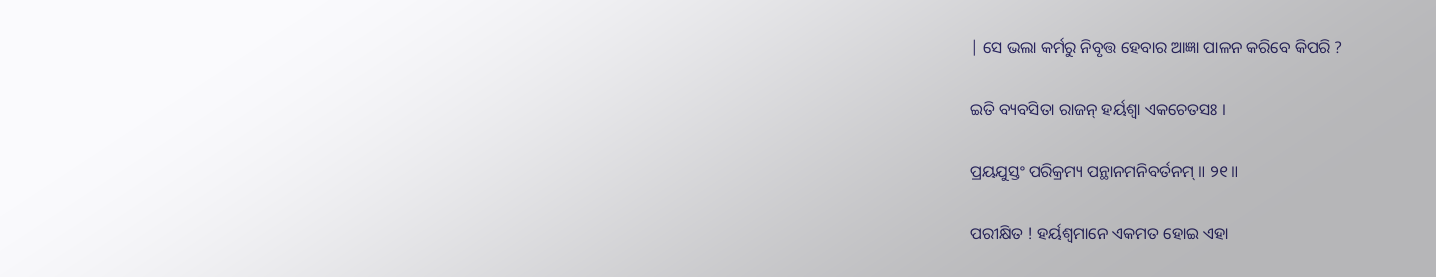| ସେ ଭଲା କର୍ମରୁ ନିବୃତ୍ତ ହେବାର ଆଜ୍ଞା ପାଳନ କରିବେ କିପରି ?

ଇତି ବ୍ୟବସିତା ରାଜନ୍ ହର୍ୟଶ୍ୱା ଏକଚେତସଃ ।

ପ୍ରୟଯୁସ୍ତଂ ପରିକ୍ରମ୍ୟ ପନ୍ଥାନମନିବର୍ତନମ୍ ॥ ୨୧॥

ପରୀକ୍ଷିତ ! ହର୍ୟଶ୍ବମାନେ ଏକମତ ହୋଇ ଏହା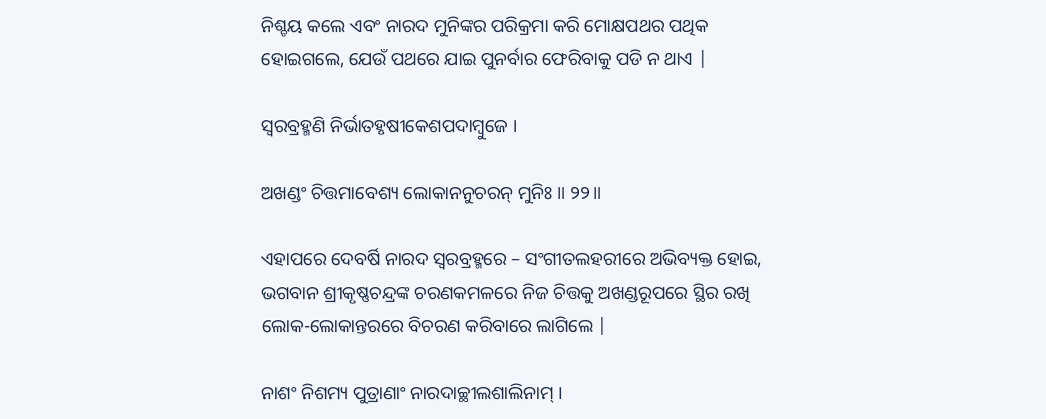ନିଶ୍ଚୟ କଲେ ଏବଂ ନାରଦ ମୁନିଙ୍କର ପରିକ୍ରମା କରି ମୋକ୍ଷପଥର ପଥିକ ହୋଇଗଲେ, ଯେଉଁ ପଥରେ ଯାଇ ପୁନର୍ବାର ଫେରିବାକୁ ପଡି ନ ଥାଏ |

ସ୍ୱରବ୍ରହ୍ମଣି ନିର୍ଭାତହୃଷୀକେଶପଦାମ୍ବୁଜେ ।

ଅଖଣ୍ଡଂ ଚିତ୍ତମାବେଶ୍ୟ ଲୋକାନନୁଚରନ୍ ମୁନିଃ ॥ ୨୨॥

ଏହାପରେ ଦେବର୍ଷି ନାରଦ ସ୍ବରବ୍ରହ୍ମରେ – ସଂଗୀତଲହରୀରେ ଅଭିବ୍ୟକ୍ତ ହୋଇ, ଭଗବାନ ଶ୍ରୀକୃଷ୍ଣଚନ୍ଦ୍ରଙ୍କ ଚରଣକମଳରେ ନିଜ ଚିତ୍ତକୁ ଅଖଣ୍ଡରୂପରେ ସ୍ଥିର ରଖି ଲୋକ-ଲୋକାନ୍ତରରେ ବିଚରଣ କରିବାରେ ଲାଗିଲେ |

ନାଶଂ ନିଶମ୍ୟ ପୁତ୍ରାଣାଂ ନାରଦାଚ୍ଛୀଲଶାଲିନାମ୍ ।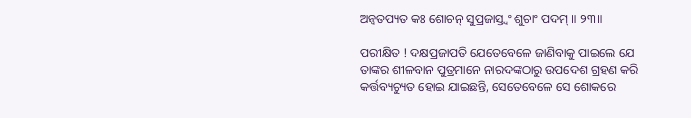ଅନ୍ୱତପ୍ୟତ କଃ ଶୋଚନ୍ ସୁପ୍ରଜାସ୍ତ୍ୱଂ ଶୁଚାଂ ପଦମ୍ ॥ ୨୩॥

ପରୀକ୍ଷିତ ! ଦକ୍ଷପ୍ରଜାପତି ଯେତେବେଳେ ଜାଣିବାକୁ ପାଇଲେ ଯେ ତାଙ୍କର ଶୀଳବାନ ପୁତ୍ରମାନେ ନାରଦଙ୍କଠାରୁ ଉପଦେଶ ଗ୍ରହଣ କରି କର୍ତ୍ତବ୍ୟଚ୍ୟୁତ ହୋଇ ଯାଇଛନ୍ତି, ସେତେବେଳେ ସେ ଶୋକରେ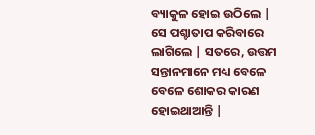ବ୍ୟାକୁଳ ହୋଇ ଉଠିଲେ | ସେ ପଶ୍ଚାତାପ କରିବାରେ ଲାଗିଲେ | ସତରେ, ଉତ୍ତମ ସନ୍ତାନମାନେ ମଧ୍ୟ ବେଳେ ବେଳେ ଶୋକର କାରଣ ହୋଇଥାଆନ୍ତି |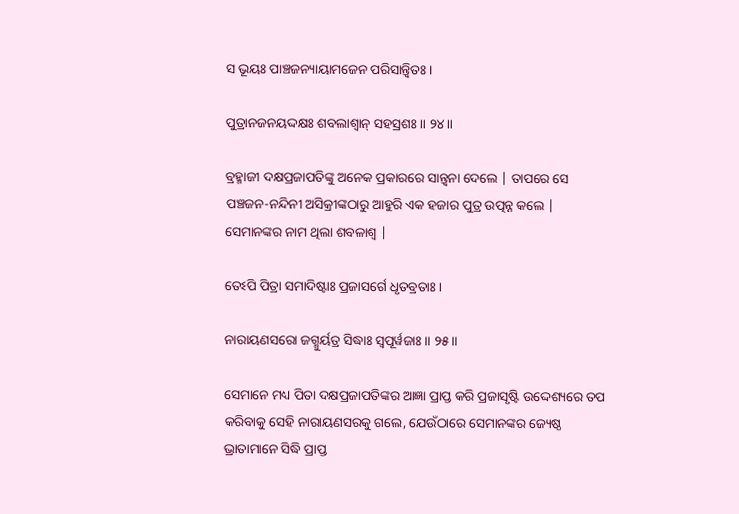ସ ଭୂୟଃ ପାଞ୍ଚଜନ୍ୟାୟାମଜେନ ପରିସାନ୍ତ୍ୱିତଃ ।

ପୁତ୍ରାନଜନୟଦ୍ଦକ୍ଷଃ ଶବଲାଶ୍ୱାନ୍ ସହସ୍ରଶଃ ॥ ୨୪॥

ବ୍ରହ୍ମାଜୀ ଦକ୍ଷପ୍ରଜାପତିଙ୍କୁ ଅନେକ ପ୍ରକାରରେ ସାନ୍ତ୍ବନା ଦେଲେ | ତାପରେ ସେ ପଞ୍ଚଜନ-ନନ୍ଦିନୀ ଅସିକ୍ରୀଙ୍କଠାରୁ ଆହୁରି ଏକ ହଜାର ପୁତ୍ର ଉତ୍ପନ୍ନ କଲେ | ସେମାନଙ୍କର ନାମ ଥିଲା ଶବଳାଶ୍ବ |

ତେଽପି ପିତ୍ରା ସମାଦିଷ୍ଟାଃ ପ୍ରଜାସର୍ଗେ ଧୃତବ୍ରତାଃ ।

ନାରାୟଣସରୋ ଜଗ୍ମୁର୍ୟତ୍ର ସିଦ୍ଧାଃ ସ୍ୱପୂର୍ୱଜାଃ ॥ ୨୫॥

ସେମାନେ ମଧ୍ୟ ପିତା ଦକ୍ଷପ୍ରଜାପତିଙ୍କର ଆଜ୍ଞା ପ୍ରାପ୍ତ କରି ପ୍ରଜାସୃଷ୍ଟି ଉଦ୍ଦେଶ୍ୟରେ ତପ କରିବାକୁ ସେହି ନାରାୟଣସରକୁ ଗଲେ, ଯେଉଁଠାରେ ସେମାନଙ୍କର ଜ୍ୟେଷ୍ଠ ଭ୍ରାତାମାନେ ସିଦ୍ଧି ପ୍ରାପ୍ତ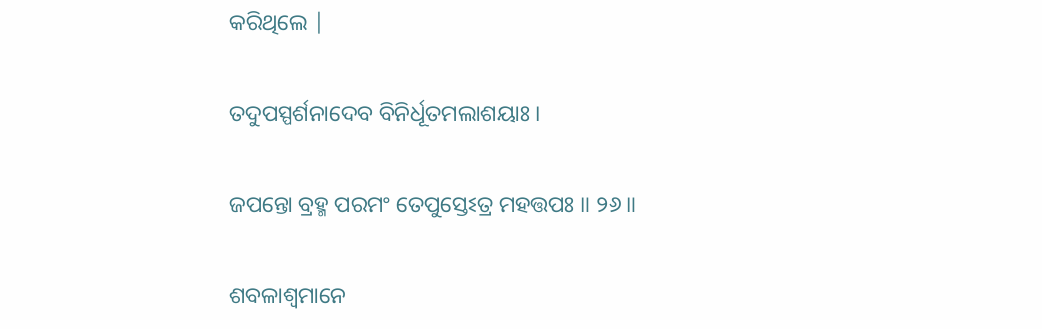କରିଥିଲେ |

ତଦୁପସ୍ପର୍ଶନାଦେବ ବିନିର୍ଧୂତମଲାଶୟାଃ ।

ଜପନ୍ତୋ ବ୍ରହ୍ମ ପରମଂ ତେପୁସ୍ତେଽତ୍ର ମହତ୍ତପଃ ॥ ୨୬॥

ଶବଳାଶ୍ବମାନେ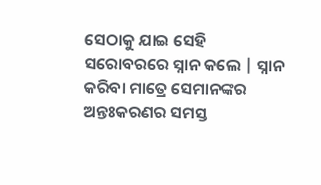ସେଠାକୁ ଯାଇ ସେହି ସରୋବରରେ ସ୍ନାନ କଲେ | ସ୍ନାନ କରିବା ମାତ୍ରେ ସେମାନଙ୍କର ଅନ୍ତଃକରଣର ସମସ୍ତ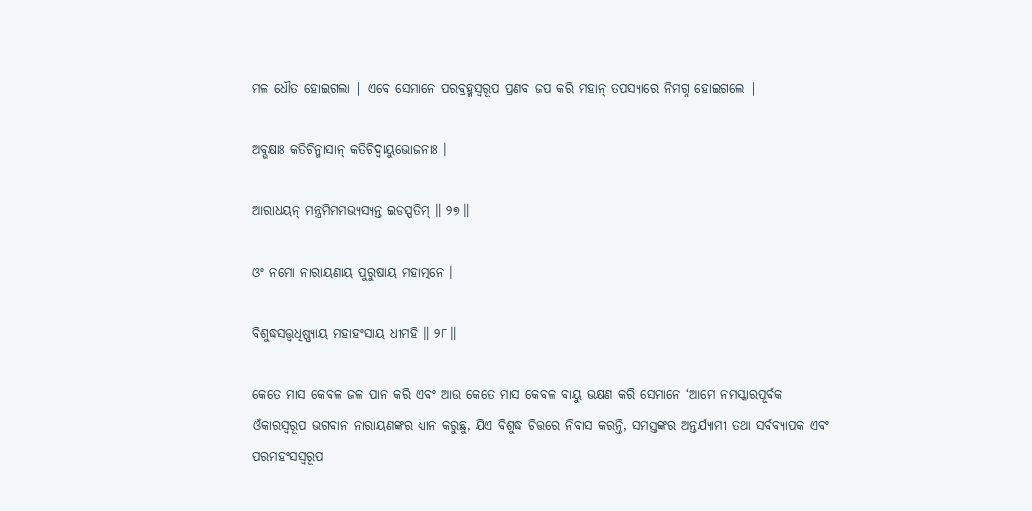ମଳ ଧୌତ ହୋଇଗଲା | ଏବେ ସେମାନେ ପରବ୍ରହ୍ମସ୍ବରୂପ ପ୍ରଣବ ଜପ କରି ମହାନ୍ ତପସ୍ୟାରେ ନିମଗ୍ନ ହୋଇଗଲେ |

ଅବ୍ଭକ୍ଷାଃ କତିଚିନ୍ମାସାନ୍ କତିଚିଦ୍ୱାୟୁଭୋଜନାଃ ।

ଆରାଧୟନ୍ ମନ୍ତ୍ରମିମମଭ୍ୟସ୍ୟନ୍ତ ଇଡସ୍ପତିମ୍ ॥ ୨୭॥

ଓଂ ନମୋ ନାରାୟଣାୟ ପୁରୁଷାୟ ମହାତ୍ମନେ ।

ବିଶୁଦ୍ଧସତ୍ତ୍ୱଧିଷ୍ଣ୍ୟାୟ ମହାହଂସାୟ ଧୀମହି ॥ ୨୮॥

କେତେ ମାସ କେବଳ ଜଳ ପାନ କରି ଏବଂ ଆଉ କେତେ ମାସ କେବଳ ବାୟୁ ଭକ୍ଷଣ କରି ସେମାନେ ‘ଆମେ ନମସ୍କାରପୂର୍ବକ ଓଁକାରସ୍ବରୂପ ଭଗବାନ ନାରାୟଣଙ୍କର ଧ୍ୟାନ କରୁଛୁ, ଯିଏ ବିଶୁଦ୍ଧ ଚିତ୍ତରେ ନିବାସ କରନ୍ତି, ସମସ୍ତଙ୍କର ଅନ୍ତର୍ଯ୍ୟାମୀ ତଥା ସର୍ବବ୍ୟାପକ ଏବଂ ପରମହଂସସ୍ବରୂପ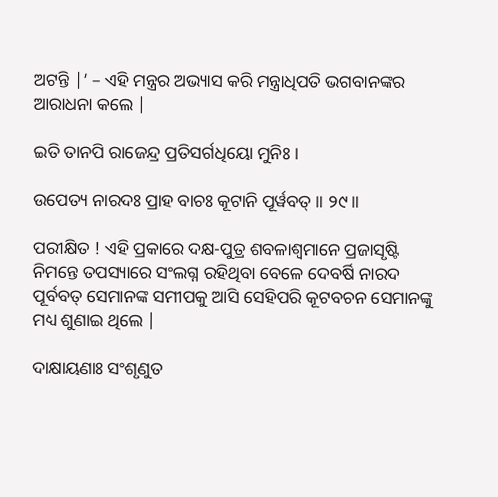ଅଟନ୍ତି |’ – ଏହି ମନ୍ତ୍ରର ଅଭ୍ୟାସ କରି ମନ୍ତ୍ରାଧିପତି ଭଗବାନଙ୍କର ଆରାଧନା କଲେ |

ଇତି ତାନପି ରାଜେନ୍ଦ୍ର ପ୍ରତିସର୍ଗଧିୟୋ ମୁନିଃ ।

ଉପେତ୍ୟ ନାରଦଃ ପ୍ରାହ ବାଚଃ କୂଟାନି ପୂର୍ୱବତ୍ ॥ ୨୯॥

ପରୀକ୍ଷିତ ! ଏହି ପ୍ରକାରେ ଦକ୍ଷ-ପୁତ୍ର ଶବଳାଶ୍ବମାନେ ପ୍ରଜାସୃଷ୍ଟି ନିମନ୍ତେ ତପସ୍ୟାରେ ସଂଲଗ୍ନ ରହିଥିବା ବେଳେ ଦେବର୍ଷି ନାରଦ ପୂର୍ବବତ୍ ସେମାନଙ୍କ ସମୀପକୁ ଆସି ସେହିପରି କୂଟବଚନ ସେମାନଙ୍କୁ ମଧ୍ୟ ଶୁଣାଇ ଥିଲେ |

ଦାକ୍ଷାୟଣାଃ ସଂଶୃଣୁତ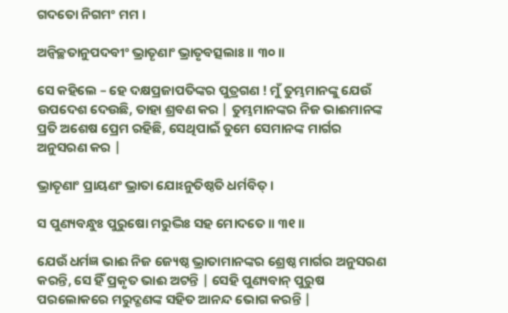ଗଦତୋ ନିଗମଂ ମମ ।

ଅନ୍ୱିଚ୍ଛତାନୁପଦବୀଂ ଭ୍ରାତୄଣାଂ ଭ୍ରାତୃବତ୍ସଲାଃ ॥ ୩୦॥

ସେ କହିଲେ – ହେ ଦକ୍ଷପ୍ରଜାପତିଙ୍କର ପୁତ୍ରଗଣ ! ମୁଁ ତୁମ୍ଭମାନଙ୍କୁ ଯେଉଁ ଉପଦେଶ ଦେଉଛି, ତାହା ଶ୍ରବଣ କର | ତୁମ୍ଭମାନଙ୍କର ନିଜ ଭାଈମାନଙ୍କ ପ୍ରତି ଅଶେଷ ପ୍ରେମ ରହିଛି, ସେଥିପାଇଁ ତୁମେ ସେମାନଙ୍କ ମାର୍ଗର ଅନୁସରଣ କର |

ଭ୍ରାତୄଣାଂ ପ୍ରାୟଣଂ ଭ୍ରାତା ଯୋଽନୁତିଷ୍ଠତି ଧର୍ମବିତ୍ ।

ସ ପୁଣ୍ୟବନ୍ଧୁଃ ପୁରୁଷୋ ମରୁଦ୍ଭିଃ ସହ ମୋଦତେ ॥ ୩୧॥

ଯେଉଁ ଧର୍ମଜ୍ଞ ଭାଈ ନିଜ ଜ୍ୟେଷ୍ଠ ଭ୍ରାତାମାନଙ୍କର ଶ୍ରେଷ୍ଠ ମାର୍ଗର ଅନୁସରଣ କରନ୍ତି, ସେ ହିଁ ପ୍ରକୃତ ଭାଈ ଅଟନ୍ତି | ସେହି ପୁଣ୍ୟବାନ୍ ପୁରୁଷ ପରଲୋକରେ ମରୁଦ୍ଗଣଙ୍କ ସହିତ ଆନନ୍ଦ ଭୋଗ କରନ୍ତି |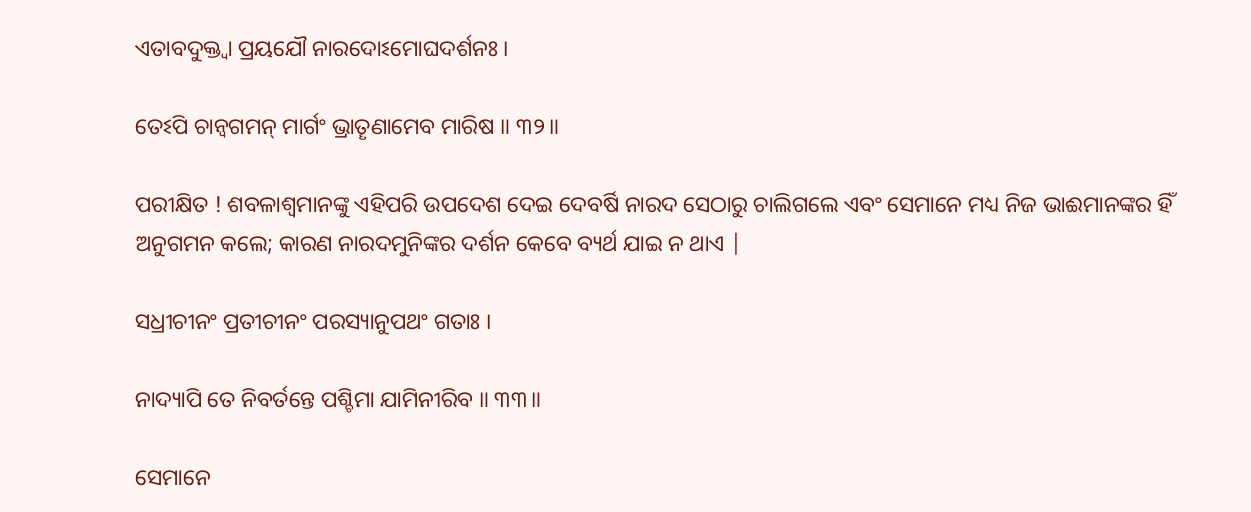ଏତାବଦୁକ୍ତ୍ୱା ପ୍ରୟଯୌ ନାରଦୋଽମୋଘଦର୍ଶନଃ ।

ତେଽପି ଚାନ୍ୱଗମନ୍ ମାର୍ଗଂ ଭ୍ରାତୄଣାମେବ ମାରିଷ ॥ ୩୨॥

ପରୀକ୍ଷିତ ! ଶବଳାଶ୍ବମାନଙ୍କୁ ଏହିପରି ଉପଦେଶ ଦେଇ ଦେବର୍ଷି ନାରଦ ସେଠାରୁ ଚାଲିଗଲେ ଏବଂ ସେମାନେ ମଧ୍ୟ ନିଜ ଭାଈମାନଙ୍କର ହିଁ ଅନୁଗମନ କଲେ; କାରଣ ନାରଦମୁନିଙ୍କର ଦର୍ଶନ କେବେ ବ୍ୟର୍ଥ ଯାଇ ନ ଥାଏ |

ସଧ୍ରୀଚୀନଂ ପ୍ରତୀଚୀନଂ ପରସ୍ୟାନୁପଥଂ ଗତାଃ ।

ନାଦ୍ୟାପି ତେ ନିବର୍ତନ୍ତେ ପଶ୍ଚିମା ଯାମିନୀରିବ ॥ ୩୩॥

ସେମାନେ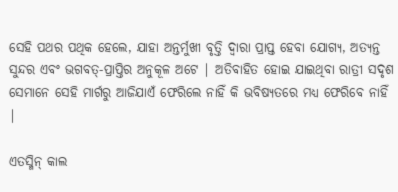ସେହି ପଥର ପଥିକ ହେଲେ, ଯାହା ଅନ୍ତର୍ମୁଖୀ ବୃତ୍ତି ଦ୍ବାରା ପ୍ରାପ୍ତ ହେବା ଯୋଗ୍ୟ, ଅତ୍ୟନ୍ତ ସୁନ୍ଦର ଏବଂ ଭଗବତ୍-ପ୍ରାପ୍ତିର ଅନୁକୂଳ ଅଟେ | ଅତିବାହିତ ହୋଇ ଯାଇଥିବା ରାତ୍ରୀ ସଦୃଶ ସେମାନେ ସେହି ମାର୍ଗରୁ ଆଜିଯାଏଁ ଫେରିଲେ ନାହିଁ କି ଭବିଷ୍ୟତରେ ମଧ୍ୟ ଫେରିବେ ନାହିଁ |

ଏତସ୍ମିନ୍ କାଲ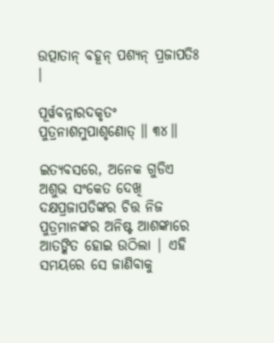ଉତ୍ପାତାନ୍ ବହୂନ୍ ପଶ୍ୟନ୍ ପ୍ରଜାପତିଃ ।

ପୂର୍ୱବନ୍ନାରଦକୃତଂ ପୁତ୍ରନାଶମୁପାଶୃଣୋତ୍ ॥ ୩୪॥

ଇତ୍ୟବସରେ, ଅନେକ ଗୁଡିଏ ଅଶୁଭ ସଂକେତ ଦେଖି ଦକ୍ଷପ୍ରଜାପତିଙ୍କର ଚିତ୍ତ ନିଜ ପୁତ୍ରମାନଙ୍କର ଅନିଷ୍ଟ ଆଶଙ୍କାରେ ଆତଙ୍କିତ ହୋଇ ଉଠିଲା | ଏହି ସମୟରେ ସେ ଜାଣିବାକୁ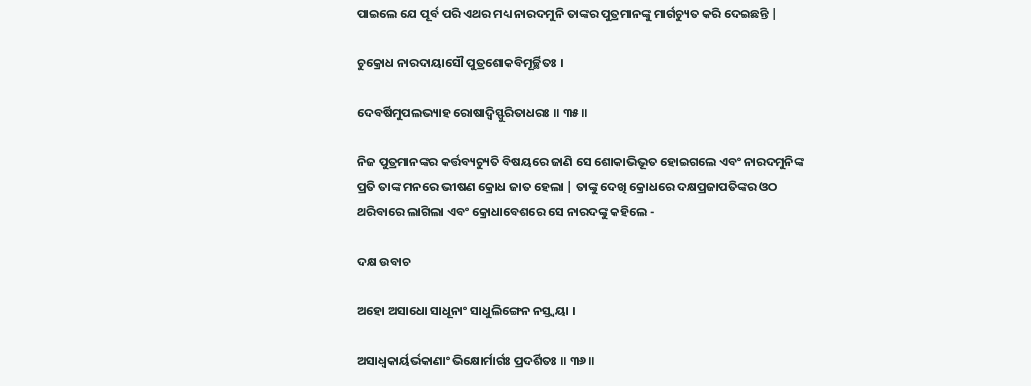ପାଇଲେ ଯେ ପୂର୍ବ ପରି ଏଥର ମଧ୍ୟ ନାରଦମୁନି ତାଙ୍କର ପୁତ୍ରମାନଙ୍କୁ ମାର୍ଗଚ୍ୟୁତ କରି ଦେଇଛନ୍ତି |

ଚୁକ୍ରୋଧ ନାରଦାୟାସୌ ପୁତ୍ରଶୋକବିମୂର୍ଚ୍ଛିତଃ ।

ଦେବର୍ଷିମୁପଲଭ୍ୟାହ ରୋଷାଦ୍ୱିସ୍ଫୁରିତାଧରଃ ॥ ୩୫॥

ନିଜ ପୁତ୍ରମାନଙ୍କର କର୍ତ୍ତବ୍ୟଚ୍ୟୁତି ବିଷୟରେ ଜାଣି ସେ ଶୋକାଭିଭୂତ ହୋଇଗଲେ ଏବଂ ନାରଦମୁନିଙ୍କ ପ୍ରତି ତାଙ୍କ ମନରେ ଭୀଷଣ କ୍ରୋଧ ଜାତ ହେଲା | ତାଙ୍କୁ ଦେଖି କ୍ରୋଧରେ ଦକ୍ଷପ୍ରଜାପତିଙ୍କର ଓଠ ଥରିବାରେ ଲାଗିଲା ଏବଂ କ୍ରୋଧାବେଶରେ ସେ ନାରଦଙ୍କୁ କହିଲେ -

ଦକ୍ଷ ଉବାଚ

ଅହୋ ଅସାଧୋ ସାଧୂନାଂ ସାଧୁଲିଙ୍ଗେନ ନସ୍ତ୍ୱୟା ।

ଅସାଧ୍ୱକାର୍ୟର୍ଭକାଣାଂ ଭିକ୍ଷୋର୍ମାର୍ଗଃ ପ୍ରଦର୍ଶିତଃ ॥ ୩୬॥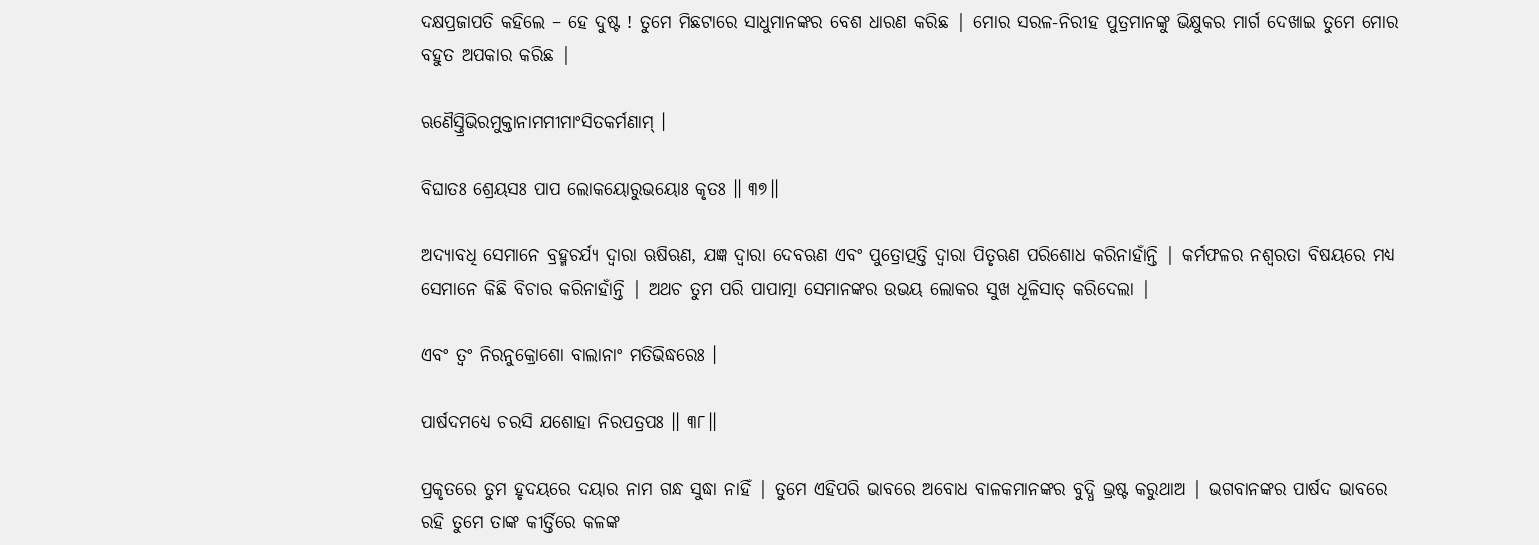ଦକ୍ଷପ୍ରଜାପତି କହିଲେ – ହେ ଦୁଷ୍ଟ ! ତୁମେ ମିଛଟାରେ ସାଧୁମାନଙ୍କର ବେଶ ଧାରଣ କରିଛ | ମୋର ସରଳ-ନିରୀହ ପୁତ୍ରମାନଙ୍କୁ ଭିକ୍ଷୁକର ମାର୍ଗ ଦେଖାଇ ତୁମେ ମୋର ବହୁତ ଅପକାର କରିଛ |

ଋଣୈସ୍ତ୍ରିଭିରମୁକ୍ତାନାମମୀମାଂସିତକର୍ମଣାମ୍ ।

ବିଘାତଃ ଶ୍ରେୟସଃ ପାପ ଲୋକୟୋରୁଭୟୋଃ କୃତଃ ॥ ୩୭॥

ଅଦ୍ୟାବଧି ସେମାନେ ବ୍ରହ୍ମଚର୍ଯ୍ୟ ଦ୍ବାରା ଋଷିଋଣ, ଯଜ୍ଞ ଦ୍ବାରା ଦେବଋଣ ଏବଂ ପୁତ୍ରୋତ୍ପତ୍ତି ଦ୍ବାରା ପିତୃଋଣ ପରିଶୋଧ କରିନାହାଁନ୍ତି | କର୍ମଫଳର ନଶ୍ବରତା ବିଷୟରେ ମଧ୍ୟ ସେମାନେ କିଛି ବିଚାର କରିନାହାଁନ୍ତି | ଅଥଚ ତୁମ ପରି ପାପାତ୍ମା ସେମାନଙ୍କର ଉଭୟ ଲୋକର ସୁଖ ଧୂଳିସାତ୍ କରିଦେଲା |

ଏବଂ ତ୍ୱଂ ନିରନୁକ୍ରୋଶୋ ବାଲାନାଂ ମତିଭିଦ୍ଧରେଃ ।

ପାର୍ଷଦମଧ୍ୟେ ଚରସି ଯଶୋହା ନିରପତ୍ରପଃ ॥ ୩୮॥

ପ୍ରକୃତରେ ତୁମ ହୃଦୟରେ ଦୟାର ନାମ ଗନ୍ଧ ସୁଦ୍ଧା ନାହିଁ | ତୁମେ ଏହିପରି ଭାବରେ ଅବୋଧ ବାଳକମାନଙ୍କର ବୁଦ୍ଧି ଭ୍ରଷ୍ଟ କରୁଥାଅ | ଭଗବାନଙ୍କର ପାର୍ଷଦ ଭାବରେ ରହି ତୁମେ ତାଙ୍କ କୀର୍ତ୍ତିରେ କଳଙ୍କ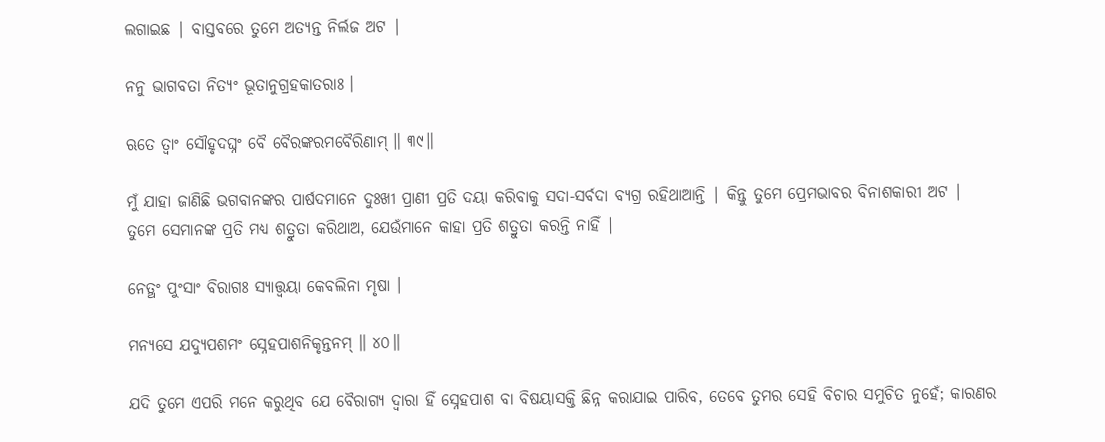ଲଗାଇଛ | ବାସ୍ତବରେ ତୁମେ ଅତ୍ୟନ୍ତ ନିର୍ଲଜ ଅଟ |

ନନୁ ଭାଗବତା ନିତ୍ୟଂ ଭୂତାନୁଗ୍ରହକାତରାଃ ।

ଋତେ ତ୍ୱାଂ ସୌହୃଦଘ୍ନଂ ବୈ ବୈରଙ୍କରମବୈରିଣାମ୍ ॥ ୩୯॥

ମୁଁ ଯାହା ଜାଣିଛି ଭଗବାନଙ୍କର ପାର୍ଷଦମାନେ ଦୁଃଖୀ ପ୍ରାଣୀ ପ୍ରତି ଦୟା କରିବାକୁ ସଦା-ସର୍ବଦା ବ୍ୟଗ୍ର ରହିଥାଆନ୍ତି | କିନ୍ତୁ ତୁମେ ପ୍ରେମଭାବର ବିନାଶକାରୀ ଅଟ | ତୁମେ ସେମାନଙ୍କ ପ୍ରତି ମଧ୍ୟ ଶତ୍ରୁତା କରିଥାଅ, ଯେଉଁମାନେ କାହା ପ୍ରତି ଶତ୍ରୁତା କରନ୍ତି ନାହିଁ |

ନେତ୍ଥଂ ପୁଂସାଂ ବିରାଗଃ ସ୍ୟାତ୍ତ୍ୱୟା କେବଲିନା ମୃଷା ।

ମନ୍ୟସେ ଯଦ୍ୟୁପଶମଂ ସ୍ନେହପାଶନିକୃନ୍ତନମ୍ ॥ ୪୦॥

ଯଦି ତୁମେ ଏପରି ମନେ କରୁଥିବ ଯେ ବୈରାଗ୍ୟ ଦ୍ବାରା ହିଁ ସ୍ନେହପାଶ ବା ବିଷୟାସକ୍ତି ଛିନ୍ନ କରାଯାଇ ପାରିବ, ତେବେ ତୁମର ସେହି ବିଚାର ସମୁଚିତ ନୁହେଁ; କାରଣର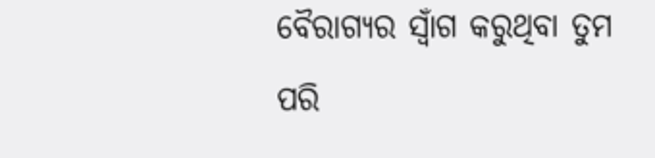ବୈରାଗ୍ୟର ସ୍ବାଁଗ କରୁଥିବା ତୁମ ପରି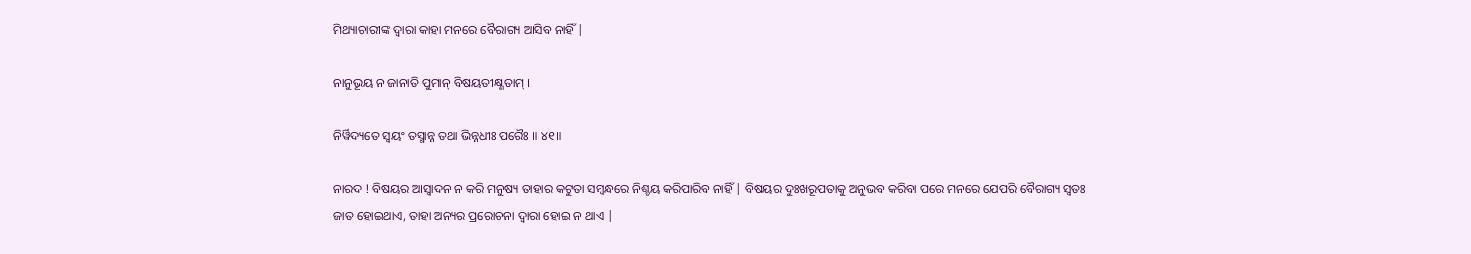ମିଥ୍ୟାଚାରୀଙ୍କ ଦ୍ବାରା କାହା ମନରେ ବୈରାଗ୍ୟ ଆସିବ ନାହିଁ |

ନାନୁଭୂୟ ନ ଜାନାତି ପୁମାନ୍ ବିଷୟତୀକ୍ଷ୍ଣତାମ୍ ।

ନିର୍ୱିଦ୍ୟତେ ସ୍ୱୟଂ ତସ୍ମାନ୍ନ ତଥା ଭିନ୍ନଧୀଃ ପରୈଃ ॥ ୪୧॥

ନାରଦ ! ବିଷୟର ଆସ୍ବାଦନ ନ କରି ମନୁଷ୍ୟ ତାହାର କଟୁତା ସମ୍ବନ୍ଧରେ ନିଶ୍ଚୟ କରିପାରିବ ନାହିଁ | ବିଷୟର ଦୁଃଖରୂପତାକୁ ଅନୁଭବ କରିବା ପରେ ମନରେ ଯେପରି ବୈରାଗ୍ୟ ସ୍ବତଃ ଜାତ ହୋଇଥାଏ, ତାହା ଅନ୍ୟର ପ୍ରରୋଚନା ଦ୍ବାରା ହୋଇ ନ ଥାଏ |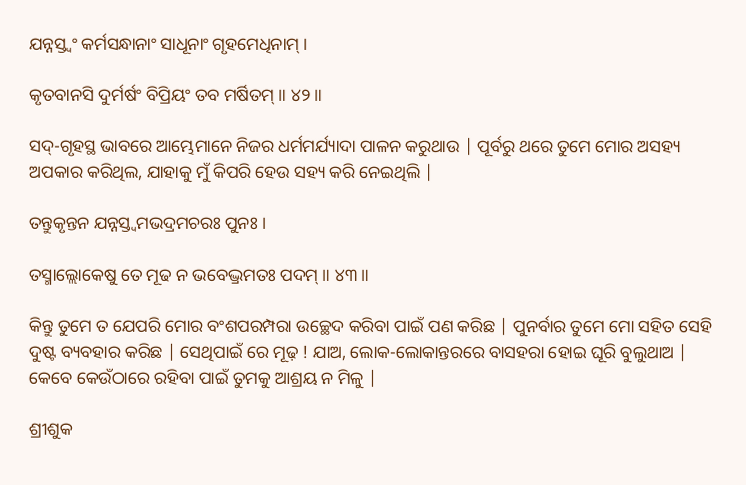ଯନ୍ନସ୍ତ୍ୱଂ କର୍ମସନ୍ଧାନାଂ ସାଧୂନାଂ ଗୃହମେଧିନାମ୍ ।

କୃତବାନସି ଦୁର୍ମର୍ଷଂ ବିପ୍ରିୟଂ ତବ ମର୍ଷିତମ୍ ॥ ୪୨॥

ସଦ୍-ଗୃହସ୍ଥ ଭାବରେ ଆମ୍ଭେମାନେ ନିଜର ଧର୍ମମର୍ଯ୍ୟାଦା ପାଳନ କରୁଥାଉ | ପୂର୍ବରୁ ଥରେ ତୁମେ ମୋର ଅସହ୍ୟ ଅପକାର କରିଥିଲ, ଯାହାକୁ ମୁଁ କିପରି ହେଉ ସହ୍ୟ କରି ନେଇଥିଲି |

ତନ୍ତୁକୃନ୍ତନ ଯନ୍ନସ୍ତ୍ୱମଭଦ୍ରମଚରଃ ପୁନଃ ।

ତସ୍ମାଲ୍ଲୋକେଷୁ ତେ ମୂଢ ନ ଭବେଦ୍ଭ୍ରମତଃ ପଦମ୍ ॥ ୪୩॥

କିନ୍ତୁ ତୁମେ ତ ଯେପରି ମୋର ବଂଶପରମ୍ପରା ଉଚ୍ଛେଦ କରିବା ପାଇଁ ପଣ କରିଛ | ପୁନର୍ବାର ତୁମେ ମୋ ସହିତ ସେହି ଦୁଷ୍ଟ ବ୍ୟବହାର କରିଛ | ସେଥିପାଇଁ ରେ ମୂଢ଼ ! ଯାଅ, ଲୋକ-ଲୋକାନ୍ତରରେ ବାସହରା ହୋଇ ଘୂରି ବୁଲୁଥାଅ | କେବେ କେଉଁଠାରେ ରହିବା ପାଇଁ ତୁମକୁ ଆଶ୍ରୟ ନ ମିଳୁ |

ଶ୍ରୀଶୁକ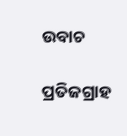ଉବାଚ

ପ୍ରତିଜଗ୍ରାହ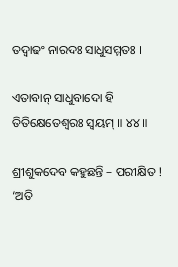ତଦ୍ବାଢଂ ନାରଦଃ ସାଧୁସମ୍ମତଃ ।

ଏତାବାନ୍ ସାଧୁବାଦୋ ହି ତିତିକ୍ଷେତେଶ୍ୱରଃ ସ୍ୱୟମ୍ ॥ ୪୪॥

ଶ୍ରୀଶୁକଦେବ କହୁଛନ୍ତି – ପରୀକ୍ଷିତ ! ‘ଅତି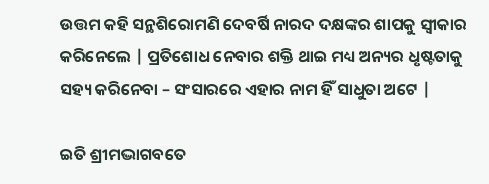ଉତ୍ତମ କହି ସନ୍ଥଶିରୋମଣି ଦେବର୍ଷି ନାରଦ ଦକ୍ଷଙ୍କର ଶାପକୁ ସ୍ବୀକାର କରିନେଲେ | ପ୍ରତିଶୋଧ ନେବାର ଶକ୍ତି ଥାଇ ମଧ୍ୟ ଅନ୍ୟର ଧୃଷ୍ଟତାକୁ ସହ୍ୟ କରିନେବା – ସଂସାରରେ ଏହାର ନାମ ହିଁ ସାଧୁତା ଅଟେ |

ଇତି ଶ୍ରୀମଦ୍ଭାଗବତେ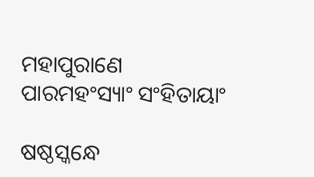ମହାପୁରାଣେ ପାରମହଂସ୍ୟାଂ ସଂହିତାୟାଂ

ଷଷ୍ଠସ୍କନ୍ଧେ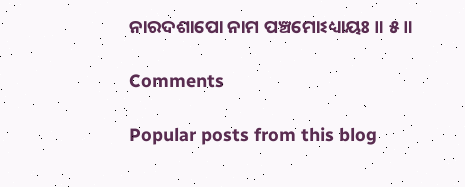ନାରଦଶାପୋ ନାମ ପଞ୍ଚମୋଽଧ୍ୟାୟଃ ॥ ୫॥

Comments

Popular posts from this blog